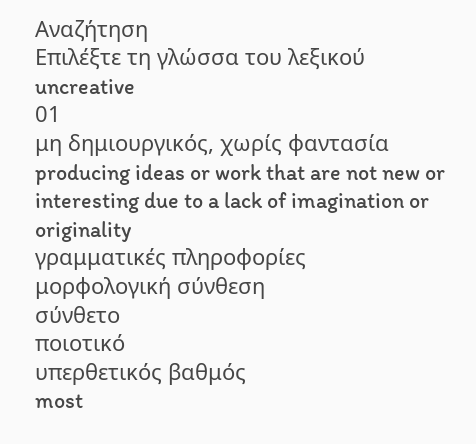Αναζήτηση
Επιλέξτε τη γλώσσα του λεξικού
uncreative
01
μη δημιουργικός, χωρίς φαντασία
producing ideas or work that are not new or interesting due to a lack of imagination or originality
γραμματικές πληροφορίες
μορφολογική σύνθεση
σύνθετο
ποιοτικό
υπερθετικός βαθμός
most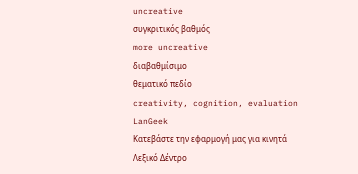uncreative
συγκριτικός βαθμός
more uncreative
διαβαθμίσιμο
θεματικό πεδίο
creativity, cognition, evaluation
LanGeek
Κατεβάστε την εφαρμογή μας για κινητά
Λεξικό Δέντρο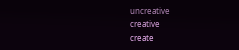uncreative
creative
create